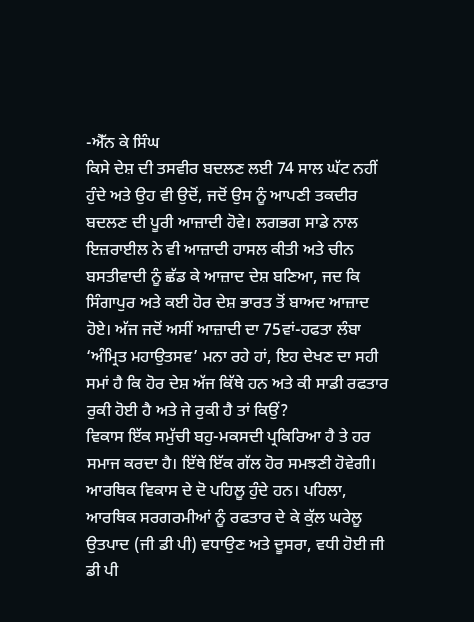-ਐੱਨ ਕੇ ਸਿੰਘ
ਕਿਸੇ ਦੇਸ਼ ਦੀ ਤਸਵੀਰ ਬਦਲਣ ਲਈ 74 ਸਾਲ ਘੱਟ ਨਹੀਂ ਹੁੰਦੇ ਅਤੇ ਉਹ ਵੀ ਉਦੋਂ, ਜਦੋਂ ਉਸ ਨੂੰ ਆਪਣੀ ਤਕਦੀਰ ਬਦਲਣ ਦੀ ਪੂਰੀ ਆਜ਼ਾਦੀ ਹੋਵੇ। ਲਗਭਗ ਸਾਡੇ ਨਾਲ ਇਜ਼ਰਾਈਲ ਨੇ ਵੀ ਆਜ਼ਾਦੀ ਹਾਸਲ ਕੀਤੀ ਅਤੇ ਚੀਨ ਬਸਤੀਵਾਦੀ ਨੂੰ ਛੱਡ ਕੇ ਆਜ਼ਾਦ ਦੇਸ਼ ਬਣਿਆ, ਜਦ ਕਿ ਸਿੰਗਾਪੁਰ ਅਤੇ ਕਈ ਹੋਰ ਦੇਸ਼ ਭਾਰਤ ਤੋਂ ਬਾਅਦ ਆਜ਼ਾਦ ਹੋਏ। ਅੱਜ ਜਦੋਂ ਅਸੀਂ ਆਜ਼ਾਦੀ ਦਾ 75ਵਾਂ-ਹਫਤਾ ਲੰਬਾ ‘ਅੰਮ੍ਰਿਤ ਮਹਾਉਤਸਵ’ ਮਨਾ ਰਹੇ ਹਾਂ, ਇਹ ਦੇਖਣ ਦਾ ਸਹੀ ਸਮਾਂ ਹੈ ਕਿ ਹੋਰ ਦੇਸ਼ ਅੱਜ ਕਿੱਥੇ ਹਨ ਅਤੇ ਕੀ ਸਾਡੀ ਰਫਤਾਰ ਰੁਕੀ ਹੋਈ ਹੈ ਅਤੇ ਜੇ ਰੁਕੀ ਹੈ ਤਾਂ ਕਿਉਂ?
ਵਿਕਾਸ ਇੱਕ ਸਮੁੱਚੀ ਬਹੁ-ਮਕਸਦੀ ਪ੍ਰਕਿਰਿਆ ਹੈ ਤੇ ਹਰ ਸਮਾਜ ਕਰਦਾ ਹੈ। ਇੱਥੇ ਇੱਕ ਗੱਲ ਹੋਰ ਸਮਝਣੀ ਹੋਵੇਗੀ। ਆਰਥਿਕ ਵਿਕਾਸ ਦੇ ਦੋ ਪਹਿਲੂ ਹੁੰਦੇ ਹਨ। ਪਹਿਲਾ, ਆਰਥਿਕ ਸਰਗਰਮੀਆਂ ਨੂੰ ਰਫਤਾਰ ਦੇ ਕੇ ਕੁੱਲ ਘਰੇਲੂ ਉਤਪਾਦ (ਜੀ ਡੀ ਪੀ) ਵਧਾਉਣ ਅਤੇ ਦੂਸਰਾ, ਵਧੀ ਹੋਈ ਜੀ ਡੀ ਪੀ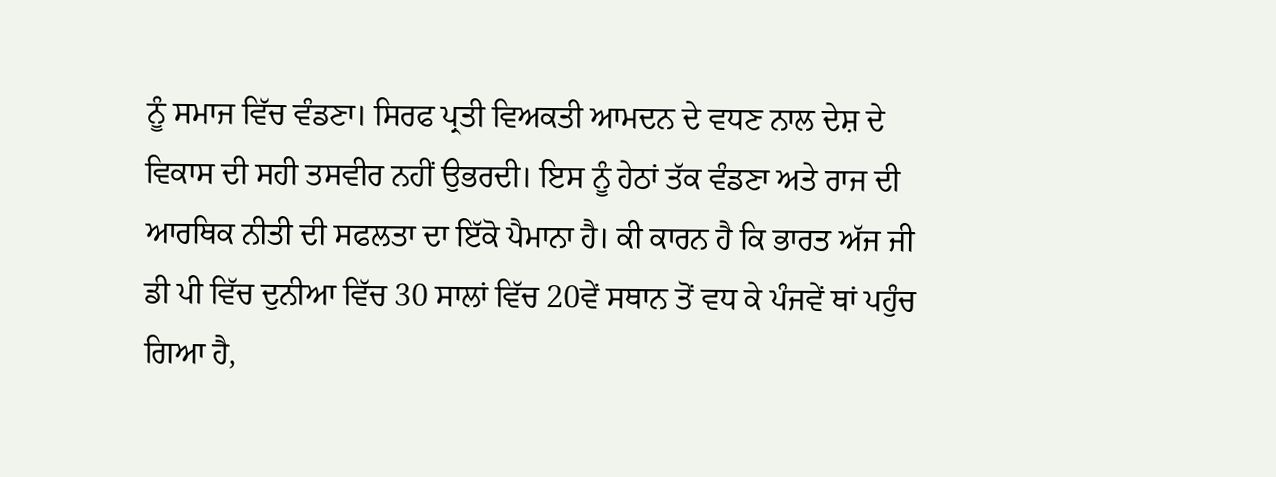ਨੂੰ ਸਮਾਜ ਵਿੱਚ ਵੰਡਣਾ। ਸਿਰਫ ਪ੍ਰਤੀ ਵਿਅਕਤੀ ਆਮਦਨ ਦੇ ਵਧਣ ਨਾਲ ਦੇਸ਼ ਦੇ ਵਿਕਾਸ ਦੀ ਸਹੀ ਤਸਵੀਰ ਨਹੀਂ ਉਭਰਦੀ। ਇਸ ਨੂੰ ਹੇਠਾਂ ਤੱਕ ਵੰਡਣਾ ਅਤੇ ਰਾਜ ਦੀ ਆਰਥਿਕ ਨੀਤੀ ਦੀ ਸਫਲਤਾ ਦਾ ਇੱਕੋ ਪੈਮਾਨਾ ਹੈ। ਕੀ ਕਾਰਨ ਹੈ ਕਿ ਭਾਰਤ ਅੱਜ ਜੀ ਡੀ ਪੀ ਵਿੱਚ ਦੁਨੀਆ ਵਿੱਚ 30 ਸਾਲਾਂ ਵਿੱਚ 20ਵੇਂ ਸਥਾਨ ਤੋਂ ਵਧ ਕੇ ਪੰਜਵੇਂ ਥਾਂ ਪਹੁੰਚ ਗਿਆ ਹੈ,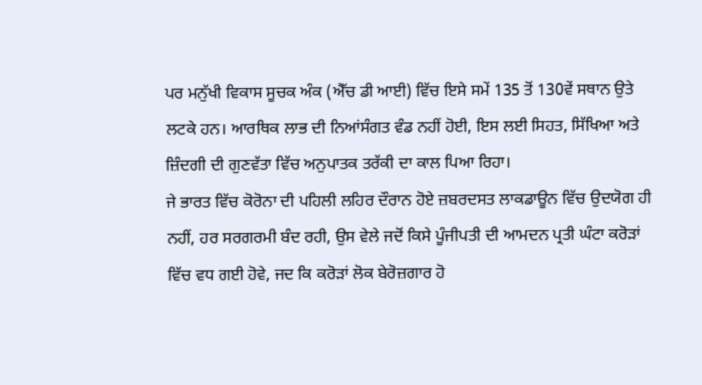ਪਰ ਮਨੁੱਖੀ ਵਿਕਾਸ ਸੂਚਕ ਅੰਕ (ਐੱਚ ਡੀ ਆਈ) ਵਿੱਚ ਇਸੇ ਸਮੇਂ 135 ਤੋਂ 130ਵੇਂ ਸਥਾਨ ਉਤੇ ਲਟਕੇ ਹਨ। ਆਰਥਿਕ ਲਾਭ ਦੀ ਨਿਆਂਸੰਗਤ ਵੰਡ ਨਹੀਂ ਹੋਈ, ਇਸ ਲਈ ਸਿਹਤ, ਸਿੱਖਿਆ ਅਤੇ ਜ਼ਿੰਦਗੀ ਦੀ ਗੁਣਵੱਤਾ ਵਿੱਚ ਅਨੁਪਾਤਕ ਤਰੱਕੀ ਦਾ ਕਾਲ ਪਿਆ ਰਿਹਾ।
ਜੇ ਭਾਰਤ ਵਿੱਚ ਕੋਰੋਨਾ ਦੀ ਪਹਿਲੀ ਲਹਿਰ ਦੌਰਾਨ ਹੋਏ ਜ਼ਬਰਦਸਤ ਲਾਕਡਾਊਨ ਵਿੱਚ ਉਦਯੋਗ ਹੀ ਨਹੀਂ, ਹਰ ਸਰਗਰਮੀ ਬੰਦ ਰਹੀ, ਉਸ ਵੇਲੇ ਜਦੋਂ ਕਿਸੇ ਪੂੰਜੀਪਤੀ ਦੀ ਆਮਦਨ ਪ੍ਰਤੀ ਘੰਟਾ ਕਰੋੜਾਂ ਵਿੱਚ ਵਧ ਗਈ ਹੋਵੇ, ਜਦ ਕਿ ਕਰੋੜਾਂ ਲੋਕ ਬੇਰੋਜ਼ਗਾਰ ਹੋ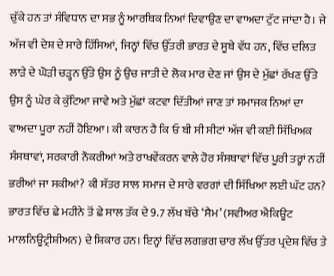ਚੁੱਕੇ ਹਨ ਤਾਂ ਸੰਵਿਧਾਨ ਦਾ ਸਭ ਨੂੰ ਆਰਥਿਕ ਨਿਆਂ ਦਿਵਾਉਣ ਦਾ ਵਾਅਦਾ ਟੁੱਟ ਜਾਂਦਾ ਹੈ। ਜੇ ਅੱਜ ਵੀ ਦੇਸ਼ ਦੇ ਸਾਰੇ ਹਿੱਸਿਆਂ, ਜਿਨ੍ਹਾਂ ਵਿੱਚ ਉੱਤਰੀ ਭਾਰਤ ਦੇ ਸੂਬੇ ਵੱਧ ਹਨ, ਵਿੱਚ ਦਲਿਤ ਲਾੜੇ ਦੇ ਘੋੜੀ ਚੜ੍ਹਨ ਉੱਤੇ ਉਸ ਨੂੰ ਉਚ ਜਾਤੀ ਦੇ ਲੋਕ ਮਾਰ ਦੇਣ ਜਾਂ ਉਸ ਦੇ ਮੁੱਛਾਂ ਰੱਖਣ ਉੱਤੇ ਉਸ ਨੂੰ ਘੇਰ ਕੇ ਕੁੱਟਿਆ ਜਾਵੇ ਅਤੇ ਮੁੱਛਾਂ ਕਟਵਾ ਦਿੱਤੀਆਂ ਜਾਣ ਤਾਂ ਸਮਾਜਕ ਨਿਆਂ ਦਾ ਵਾਅਦਾ ਪੂਰਾ ਨਹੀਂ ਹੋਇਆ। ਕੀ ਕਾਰਨ ਹੈ ਕਿ ਓ ਬੀ ਸੀ ਸੀਟਾਂ ਅੱਜ ਵੀ ਕਈ ਸਿੱਖਿਅਕ ਸੰਸਥਾਵਾਂ, ਸਰਕਾਰੀ ਨੌਕਰੀਆਂ ਅਤੇ ਰਾਖਵੇਂਕਰਨ ਵਾਲੇ ਹੋਰ ਸੰਸਥਾਵਾਂ ਵਿੱਚ ਪੂਰੀ ਤਰ੍ਹਾਂ ਨਹੀਂ ਭਰੀਆਂ ਜਾ ਸਕੀਆਂ? ਕੀ ਸੱਤਰ ਸਾਲ ਸਮਾਜ ਦੇ ਸਾਰੇ ਵਰਗਾਂ ਦੀ ਸਿੱਖਿਆ ਲਈ ਘੱਟ ਹਨ?
ਭਾਰਤ ਵਿੱਚ ਛੇ ਮਹੀਨੇ ਤੋਂ ਛੇ ਸਾਲ ਤੱਕ ਦੇ 9.7 ਲੱਖ ਬੱਚੇ ‘ਸੈਮ’ (ਸਵੀਅਰ ਐਕਿਊਟ ਮਾਲਨਿਊਟ੍ਰੀਸ਼ੀਅਨ) ਦੇ ਸ਼ਿਕਾਰ ਹਨ। ਇਨ੍ਹਾਂ ਵਿੱਚ ਲਗਭਗ ਚਾਰ ਲੱਖ ਉੱਤਰ ਪ੍ਰਦੇਸ਼ ਵਿੱਚ ਤੇ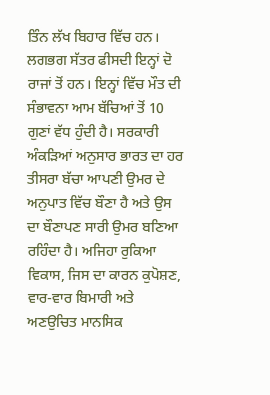ਤਿੰਨ ਲੱਖ ਬਿਹਾਰ ਵਿੱਚ ਹਨ। ਲਗਭਗ ਸੱਤਰ ਫੀਸਦੀ ਇਨ੍ਹਾਂ ਦੋ ਰਾਜਾਂ ਤੋਂ ਹਨ। ਇਨ੍ਹਾਂ ਵਿੱਚ ਮੌਤ ਦੀ ਸੰਭਾਵਨਾ ਆਮ ਬੱਚਿਆਂ ਤੋਂ 10 ਗੁਣਾਂ ਵੱਧ ਹੁੰਦੀ ਹੈ। ਸਰਕਾਰੀ ਅੰਕੜਿਆਂ ਅਨੁਸਾਰ ਭਾਰਤ ਦਾ ਹਰ ਤੀਸਰਾ ਬੱਚਾ ਆਪਣੀ ਉਮਰ ਦੇ ਅਨੁਪਾਤ ਵਿੱਚ ਬੌਣਾ ਹੈ ਅਤੇ ਉਸ ਦਾ ਬੌਣਾਪਣ ਸਾਰੀ ਉਮਰ ਬਣਿਆ ਰਹਿੰਦਾ ਹੈ। ਅਜਿਹਾ ਰੁਕਿਆ ਵਿਕਾਸ, ਜਿਸ ਦਾ ਕਾਰਨ ਕੁਪੋਸ਼ਣ, ਵਾਰ-ਵਾਰ ਬਿਮਾਰੀ ਅਤੇ ਅਣਉਚਿਤ ਮਾਨਸਿਕ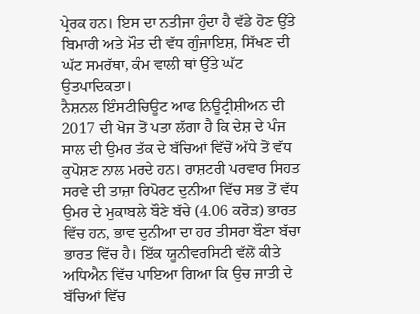ਪ੍ਰੇਰਕ ਹਨ। ਇਸ ਦਾ ਨਤੀਜਾ ਹੁੰਦਾ ਹੈ ਵੱਡੇ ਹੋਣ ਉੱਤੇ ਬਿਮਾਰੀ ਅਤੇ ਮੌਤ ਦੀ ਵੱਧ ਗੁੰਜਾਇਸ਼, ਸਿੱਖਣ ਦੀ ਘੱਟ ਸਮਰੱਥਾ, ਕੰਮ ਵਾਲੀ ਥਾਂ ਉੱਤੇ ਘੱਟ ਉਤਪਾਦਿਕਤਾ।
ਨੈਸ਼ਨਲ ਇੰਸਟੀਚਿਊਟ ਆਫ ਨਿਊਟ੍ਰੀਸ਼ੀਅਨ ਦੀ 2017 ਦੀ ਖੋਜ ਤੋਂ ਪਤਾ ਲੱਗਾ ਹੈ ਕਿ ਦੇਸ਼ ਦੇ ਪੰਜ ਸਾਲ ਦੀ ਉਮਰ ਤੱਕ ਦੇ ਬੱਚਿਆਂ ਵਿੱਚੋਂ ਅੱਧੇ ਤੋਂ ਵੱਧ ਕੁਪੋਸ਼ਣ ਨਾਲ ਮਰਦੇ ਹਨ। ਰਾਸ਼ਟਰੀ ਪਰਵਾਰ ਸਿਹਤ ਸਰਵੇ ਦੀ ਤਾਜ਼ਾ ਰਿਪੋਰਟ ਦੁਨੀਆ ਵਿੱਚ ਸਭ ਤੋਂ ਵੱਧ ਉਮਰ ਦੇ ਮੁਕਾਬਲੇ ਬੌਣੇ ਬੱਚੇ (4.06 ਕਰੋੜ) ਭਾਰਤ ਵਿੱਚ ਹਨ, ਭਾਵ ਦੁਨੀਆ ਦਾ ਹਰ ਤੀਸਰਾ ਬੌਣਾ ਬੱਚਾ ਭਾਰਤ ਵਿੱਚ ਹੈ। ਇੱਕ ਯੂਨੀਵਰਸਿਟੀ ਵੱਲੋਂ ਕੀਤੇ ਅਧਿਐਨ ਵਿੱਚ ਪਾਇਆ ਗਿਆ ਕਿ ਉਚ ਜਾਤੀ ਦੇ ਬੱਚਿਆਂ ਵਿੱਚ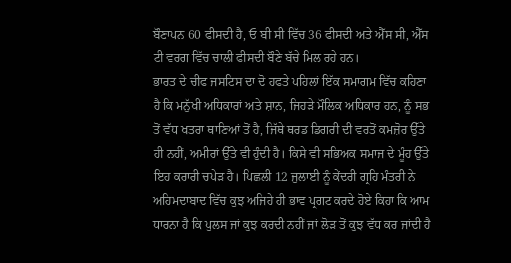ਬੌਣਾਪਨ 60 ਫੀਸਦੀ ਹੈ, ਓ ਬੀ ਸੀ ਵਿੱਚ 36 ਫੀਸਦੀ ਅਤੇ ਐੱਸ ਸੀ, ਐੱਸ ਟੀ ਵਰਗ ਵਿੱਚ ਚਾਲੀ ਫੀਸਦੀ ਬੌਣੇ ਬੱਚੇ ਮਿਲ ਰਹੇ ਹਨ।
ਭਾਰਤ ਦੇ ਚੀਫ ਜਸਟਿਸ ਦਾ ਦੋ ਹਫਤੇ ਪਹਿਲਾਂ ਇੱਕ ਸਮਾਗਮ ਵਿੱਚ ਕਹਿਣਾ ਹੈ ਕਿ ਮਨੁੱਖੀ ਅਧਿਕਾਰਾਂ ਅਤੇ ਸ਼ਾਨ, ਜਿਹੜੇ ਮੌਲਿਕ ਅਧਿਕਾਰ ਹਨ, ਨੂੰ ਸਭ ਤੋਂ ਵੱਧ ਖਤਰਾ ਥਾਣਿਆਂ ਤੋਂ ਹੈ, ਜਿੱਥੇ ਥਰਡ ਡਿਗਰੀ ਦੀ ਵਰਤੋਂ ਕਮਜ਼ੋਰ ਉੱਤੇ ਹੀ ਨਹੀਂ, ਅਮੀਰਾਂ ਉੱਤੇ ਵੀ ਹੁੰਦੀ ਹੈ। ਕਿਸੇ ਵੀ ਸਭਿਅਕ ਸਮਾਜ ਦੇ ਮੂੰਹ ਉੱਤੇ ਇਹ ਕਰਾਰੀ ਚਪੇੜ ਹੈ। ਪਿਛਲੀ 12 ਜੁਲਾਈ ਨੂੰ ਕੇਂਦਰੀ ਗ੍ਰਹਿ ਮੰਤਰੀ ਨੇ ਅਹਿਮਦਾਬਾਦ ਵਿੱਚ ਕੁਝ ਅਜਿਹੇ ਹੀ ਭਾਵ ਪ੍ਰਗਟ ਕਰਦੇ ਹੋਏ ਕਿਹਾ ਕਿ ਆਮ ਧਾਰਨਾ ਹੈ ਕਿ ਪੁਲਸ ਜਾਂ ਕੁਝ ਕਰਦੀ ਨਹੀਂ ਜਾਂ ਲੋੜ ਤੋਂ ਕੁਝ ਵੱਧ ਕਰ ਜਾਂਦੀ ਹੈ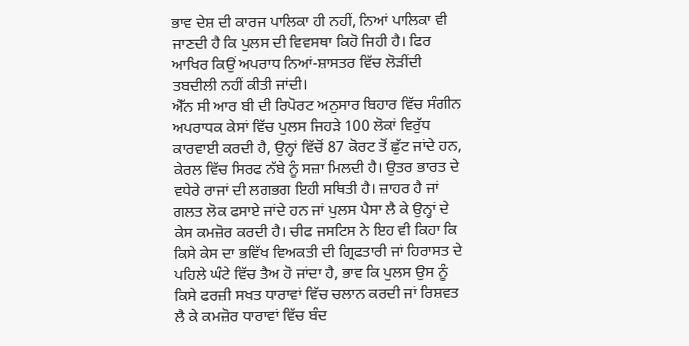ਭਾਵ ਦੇਸ਼ ਦੀ ਕਾਰਜ ਪਾਲਿਕਾ ਹੀ ਨਹੀਂ, ਨਿਆਂ ਪਾਲਿਕਾ ਵੀ ਜਾਣਦੀ ਹੈ ਕਿ ਪੁਲਸ ਦੀ ਵਿਵਸਥਾ ਕਿਹੋ ਜਿਹੀ ਹੈ। ਫਿਰ ਆਖਿਰ ਕਿਉਂ ਅਪਰਾਧ ਨਿਆਂ-ਸ਼ਾਸਤਰ ਵਿੱਚ ਲੋੜੀਂਦੀ ਤਬਦੀਲੀ ਨਹੀਂ ਕੀਤੀ ਜਾਂਦੀ।
ਐੱਨ ਸੀ ਆਰ ਬੀ ਦੀ ਰਿਪੋਰਟ ਅਨੁਸਾਰ ਬਿਹਾਰ ਵਿੱਚ ਸੰਗੀਨ ਅਪਰਾਧਕ ਕੇਸਾਂ ਵਿੱਚ ਪੁਲਸ ਜਿਹੜੇ 100 ਲੋਕਾਂ ਵਿਰੁੱਧ ਕਾਰਵਾਈ ਕਰਦੀ ਹੈ, ਉਨ੍ਹਾਂ ਵਿੱਚੋਂ 87 ਕੋਰਟ ਤੋਂ ਛੁੱਟ ਜਾਂਦੇ ਹਨ, ਕੇਰਲ ਵਿੱਚ ਸਿਰਫ ਨੱਬੇ ਨੂੰ ਸਜ਼ਾ ਮਿਲਦੀ ਹੈ। ਉਤਰ ਭਾਰਤ ਦੇ ਵਧੇਰੇ ਰਾਜਾਂ ਦੀ ਲਗਭਗ ਇਹੀ ਸਥਿਤੀ ਹੈ। ਜ਼ਾਹਰ ਹੈ ਜਾਂ ਗਲਤ ਲੋਕ ਫਸਾਏ ਜਾਂਦੇ ਹਨ ਜਾਂ ਪੁਲਸ ਪੈਸਾ ਲੈ ਕੇ ਉਨ੍ਹਾਂ ਦੇ ਕੇਸ ਕਮਜ਼ੋਰ ਕਰਦੀ ਹੈ। ਚੀਫ ਜਸਟਿਸ ਨੇ ਇਹ ਵੀ ਕਿਹਾ ਕਿ ਕਿਸੇ ਕੇਸ ਦਾ ਭਵਿੱਖ ਵਿਅਕਤੀ ਦੀ ਗ੍ਰਿਫਤਾਰੀ ਜਾਂ ਹਿਰਾਸਤ ਦੇ ਪਹਿਲੇ ਘੰਟੇ ਵਿੱਚ ਤੈਅ ਹੋ ਜਾਂਦਾ ਹੈ, ਭਾਵ ਕਿ ਪੁਲਸ ਉਸ ਨੂੰ ਕਿਸੇ ਫਰਜ਼ੀ ਸਖਤ ਧਾਰਾਵਾਂ ਵਿੱਚ ਚਲਾਨ ਕਰਦੀ ਜਾਂ ਰਿਸ਼ਵਤ ਲੈ ਕੇ ਕਮਜ਼ੋਰ ਧਾਰਾਵਾਂ ਵਿੱਚ ਬੰਦ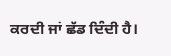ਕਰਦੀ ਜਾਂ ਛੱਡ ਦਿੰਦੀ ਹੈ।